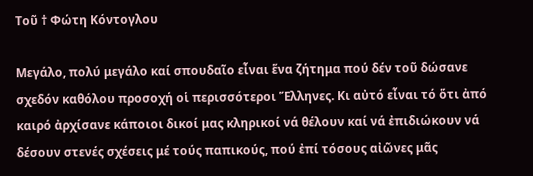Τοῦ † Φώτη Κόντογλου

Μεγάλο, πολύ μεγάλο καί σπουδαῖο εἶναι ἕνα ζήτημα πού δέν τοῦ δώσανε σχεδόν καθόλου προσοχή οἱ περισσότεροι Ἕλληνες. Κι αὐτό εἶναι τό ὅτι ἀπό καιρό ἀρχίσανε κάποιοι δικοί μας κληρικοί νά θέλουν καί νά ἐπιδιώκουν νά δέσουν στενές σχέσεις μέ τούς παπικούς, πού ἐπί τόσους αἰῶνες μᾶς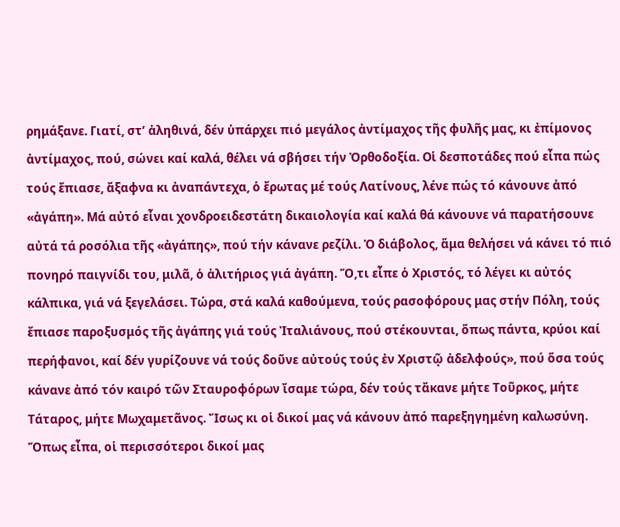ρημάξανε. Γιατί, στ’ ἀληθινά, δέν ὑπάρχει πιό μεγάλος ἀντίμαχος τῆς φυλῆς μας, κι ἐπίμονος ἀντίμαχος, πού, σώνει καί καλά, θέλει νά σβήσει τήν Ὀρθοδοξία. Οἱ δεσποτάδες πού εἶπα πώς τούς ἔπιασε, ἄξαφνα κι ἀναπάντεχα, ὁ ἔρωτας μέ τούς Λατίνους, λένε πώς τό κάνουνε ἀπό «ἀγάπη». Μά αὐτό εἶναι χονδροειδεστάτη δικαιολογία καί καλά θά κάνουνε νά παρατήσουνε αὐτά τά ροσόλια τῆς «ἀγάπης», πού τήν κάνανε ρεζίλι. Ὁ διάβολος, ἅμα θελήσει νά κάνει τό πιό πονηρό παιγνίδι του, μιλᾶ, ὁ ἀλιτήριος γιά ἀγάπη. Ὅ,τι εἶπε ὁ Χριστός, τό λέγει κι αὐτός κάλπικα, γιά νά ξεγελάσει. Τώρα, στά καλά καθούμενα, τούς ρασοφόρους μας στήν Πόλη, τούς ἔπιασε παροξυσμός τῆς ἀγάπης γιά τούς Ἰταλιάνους, πού στέκουνται, ὅπως πάντα, κρύοι καί περήφανοι, καί δέν γυρίζουνε νά τούς δοῦνε αὐτούς τούς ἐν Χριστῷ ἀδελφούς», πού ὅσα τούς κάνανε ἀπό τόν καιρό τῶν Σταυροφόρων ἴσαμε τώρα, δέν τούς τἄκανε μήτε Τοῦρκος, μήτε Τάταρος, μήτε Μωχαμετᾶνος. Ἴσως κι οἱ δικοί μας νά κάνουν ἀπό παρεξηγημένη καλωσύνη.
Ὅπως εἶπα, οἱ περισσότεροι δικοί μας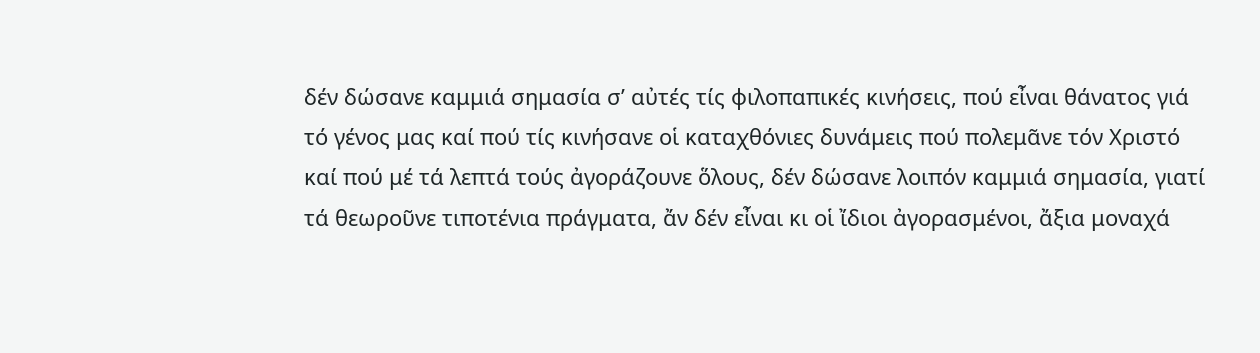δέν δώσανε καμμιά σημασία σ’ αὐτές τίς φιλοπαπικές κινήσεις, πού εἶναι θάνατος γιά τό γένος μας καί πού τίς κινήσανε οἱ καταχθόνιες δυνάμεις πού πολεμᾶνε τόν Χριστό καί πού μέ τά λεπτά τούς ἀγοράζουνε ὅλους, δέν δώσανε λοιπόν καμμιά σημασία, γιατί τά θεωροῦνε τιποτένια πράγματα, ἄν δέν εἶναι κι οἱ ἴδιοι ἀγορασμένοι, ἄξια μοναχά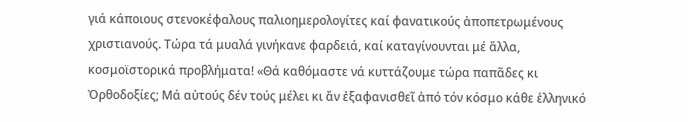γιά κάποιους στενοκέφαλους παλιοημερολογίτες καί φανατικούς ἀποπετρωμένους χριστιανούς. Τώρα τά μυαλά γινήκανε φαρδειά, καί καταγίνουνται μέ ἄλλα, κοσμοϊστορικά προβλήματα! «Θά καθόμαστε νά κυττάζουμε τώρα παπᾶδες κι Ὀρθοδοξίες; Μά αὐτούς δέν τούς μέλει κι ἄν ἐξαφανισθεῖ ἀπό τόν κόσμο κάθε ἑλληνικό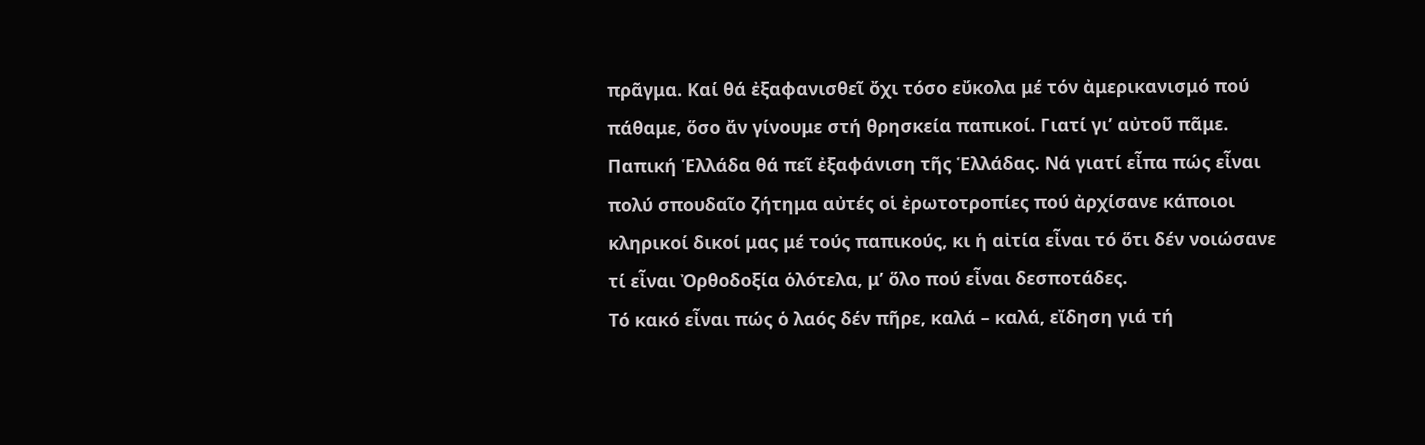πρᾶγμα. Καί θά ἐξαφανισθεῖ ὄχι τόσο εὔκολα μέ τόν ἀμερικανισμό πού πάθαμε, ὅσο ἄν γίνουμε στή θρησκεία παπικοί. Γιατί γι’ αὐτοῦ πᾶμε. Παπική Ἑλλάδα θά πεῖ ἐξαφάνιση τῆς Ἑλλάδας. Νά γιατί εἶπα πώς εἶναι πολύ σπουδαῖο ζήτημα αὐτές οἱ ἐρωτοτροπίες πού ἀρχίσανε κάποιοι κληρικοί δικοί μας μέ τούς παπικούς, κι ἡ αἰτία εἶναι τό ὅτι δέν νοιώσανε τί εἶναι Ὀρθοδοξία ὁλότελα, μ’ ὅλο πού εἶναι δεσποτάδες.
Τό κακό εἶναι πώς ὁ λαός δέν πῆρε, καλά – καλά, εἴδηση γιά τή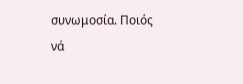συνωμοσία. Ποιός νά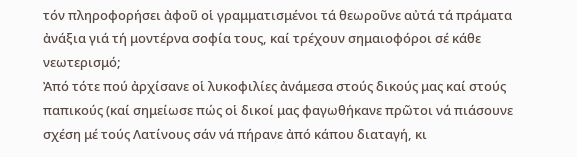τόν πληροφορήσει ἀφοῦ οἱ γραμματισμένοι τά θεωροῦνε αὐτά τά πράματα ἀνάξια γιά τή μοντέρνα σοφία τους, καί τρέχουν σημαιοφόροι σέ κάθε νεωτερισμό;
Ἀπό τότε πού ἀρχίσανε οἱ λυκοφιλίες ἀνάμεσα στούς δικούς μας καί στούς παπικούς (καί σημείωσε πώς οἱ δικοί μας φαγωθήκανε πρῶτοι νά πιάσουνε σχέση μέ τούς Λατίνους σάν νά πήρανε ἀπό κάπου διαταγή, κι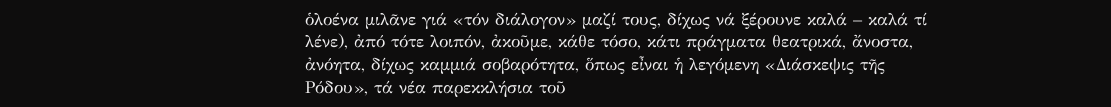ὁλοένα μιλᾶνε γιά «τόν διάλογον» μαζί τους, δίχως νά ξέρουνε καλά – καλά τί λένε), ἀπό τότε λοιπόν, ἀκοῦμε, κάθε τόσο, κάτι πράγματα θεατρικά, ἄνοστα, ἀνόητα, δίχως καμμιά σοβαρότητα, ὅπως εἶναι ἡ λεγόμενη «Διάσκεψις τῆς Ρόδου», τά νέα παρεκκλήσια τοῦ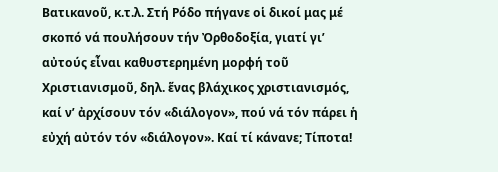Βατικανοῦ, κ.τ.λ. Στή Ρόδο πήγανε οἱ δικοί μας μέ σκοπό νά πουλήσουν τήν Ὀρθοδοξία, γιατί γι’ αὐτούς εἶναι καθυστερημένη μορφή τοῦ Χριστιανισμοῦ, δηλ. ἕνας βλάχικος χριστιανισμός, καί ν’ ἀρχίσουν τόν «διάλογον», πού νά τόν πάρει ἡ εὐχή αὐτόν τόν «διάλογον». Καί τί κάνανε; Τίποτα!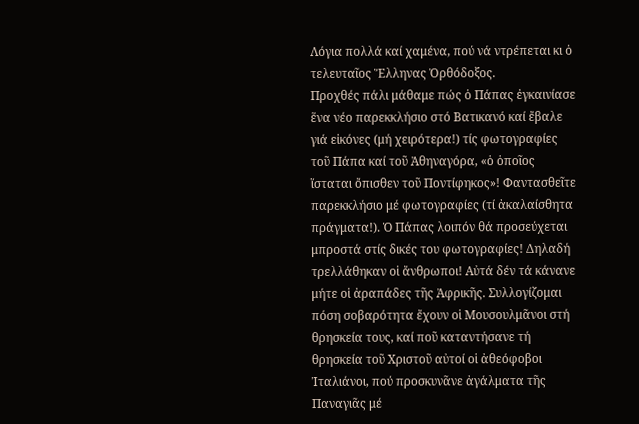Λόγια πολλά καί χαμένα, πού νά ντρέπεται κι ὁ τελευταῖος Ἕλληνας Ὀρθόδοξος.
Προχθές πάλι μάθαμε πώς ὁ Πάπας ἐγκαινίασε ἕνα νέο παρεκκλήσιο στό Βατικανό καί ἔβαλε γιά εἰκόνες (μή χειρότερα!) τίς φωτογραφίες τοῦ Πάπα καί τοῦ Ἀθηναγόρα, «ὁ ὁποῖος ἵσταται ὄπισθεν τοῦ Ποντίφηκος»! Φαντασθεῖτε παρεκκλήσιο μέ φωτογραφίες (τί ἀκαλαίσθητα πράγματα!). Ὁ Πάπας λοιπόν θά προσεύχεται μπροστά στίς δικές του φωτογραφίες! Δηλαδή τρελλάθηκαν οἱ ἄνθρωποι! Αὐτά δέν τά κάνανε μήτε οἱ ἀραπάδες τῆς Ἀφρικῆς. Συλλογίζομαι πόση σοβαρότητα ἔχουν οἱ Μουσουλμᾶνοι στή θρησκεία τους, καί ποῦ καταντήσανε τή θρησκεία τοῦ Χριστοῦ αὐτοί οἱ ἀθεόφοβοι Ἰταλιάνοι, πού προσκυνᾶνε ἀγάλματα τῆς Παναγιᾶς μέ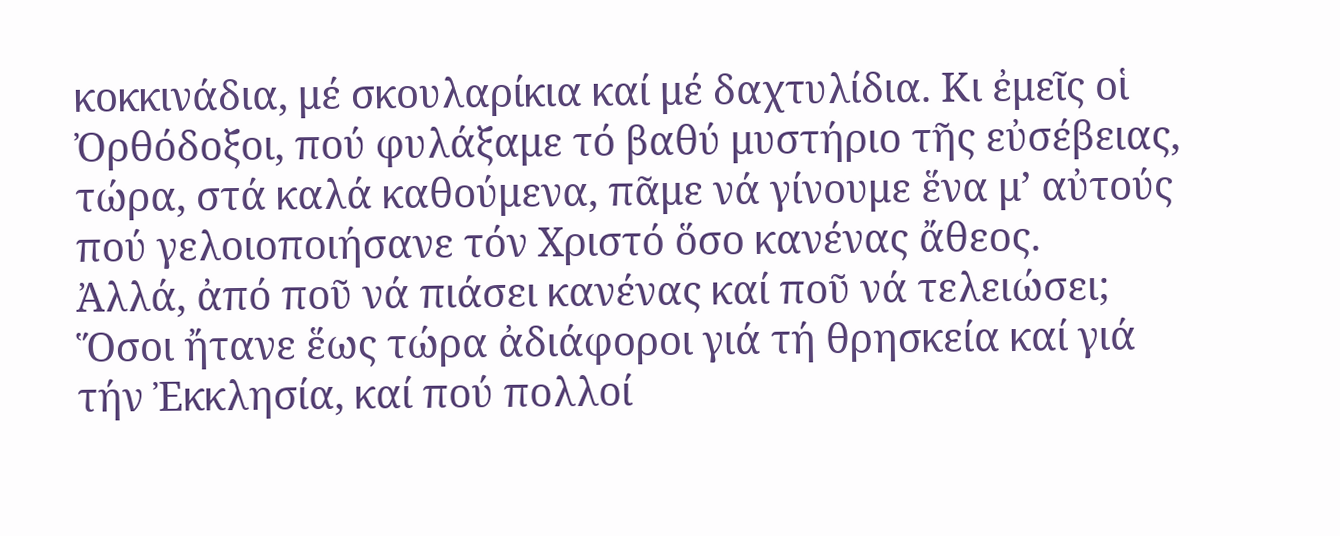κοκκινάδια, μέ σκουλαρίκια καί μέ δαχτυλίδια. Κι ἐμεῖς οἱ Ὀρθόδοξοι, πού φυλάξαμε τό βαθύ μυστήριο τῆς εὐσέβειας, τώρα, στά καλά καθούμενα, πᾶμε νά γίνουμε ἕνα μ’ αὐτούς πού γελοιοποιήσανε τόν Χριστό ὅσο κανένας ἄθεος.
Ἀλλά, ἀπό ποῦ νά πιάσει κανένας καί ποῦ νά τελειώσει; Ὅσοι ἤτανε ἕως τώρα ἀδιάφοροι γιά τή θρησκεία καί γιά τήν Ἐκκλησία, καί πού πολλοί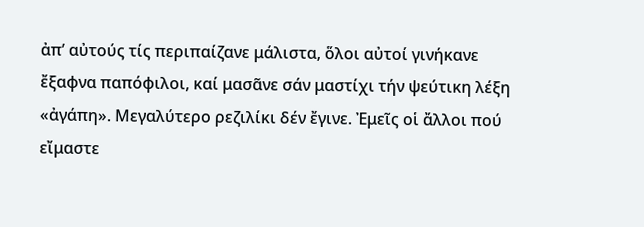ἀπ’ αὐτούς τίς περιπαίζανε μάλιστα, ὅλοι αὐτοί γινήκανε ἔξαφνα παπόφιλοι, καί μασᾶνε σάν μαστίχι τήν ψεύτικη λέξη «ἀγάπη». Μεγαλύτερο ρεζιλίκι δέν ἔγινε. Ἐμεῖς οἱ ἄλλοι πού εἴμαστε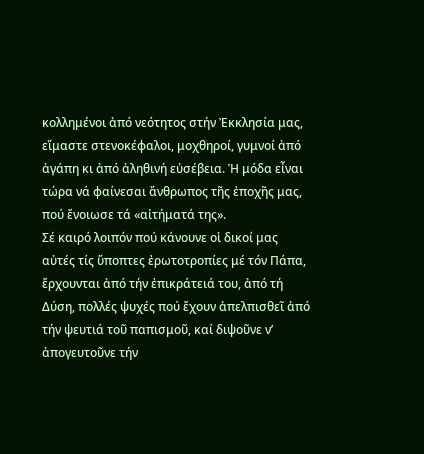κολλημένοι ἀπό νεότητος στήν Ἐκκλησία μας, εἴμαστε στενοκέφαλοι, μοχθηροί, γυμνοί ἀπό ἀγάπη κι ἀπό ἀληθινή εὐσέβεια. Ἡ μόδα εἶναι τώρα νά φαίνεσαι ἄνθρωπος τῆς ἐποχῆς μας, πού ἔνοιωσε τά «αἰτήματά της».
Σέ καιρό λοιπόν πού κάνουνε οἱ δικοί μας αὐτές τίς ὕποπτες ἐρωτοτροπίες μέ τόν Πάπα, ἔρχουνται ἀπό τήν ἐπικράτειά του, ἀπό τή Δύση, πολλές ψυχές πού ἔχουν ἀπελπισθεῖ ἀπό τήν ψευτιά τοῦ παπισμοῦ, καί διψοῦνε ν’ ἀπογευτοῦνε τήν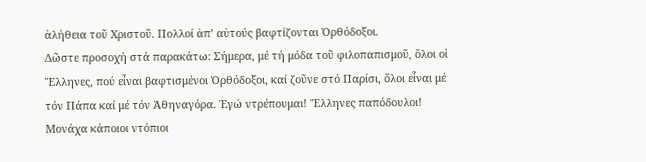ἀλήθεια τοῦ Χριστοῦ. Πολλοί ἀπ’ αὐτούς βαφτίζονται Ὀρθόδοξοι.
Δῶστε προσοχή στά παρακάτω: Σήμερα, μέ τή μόδα τοῦ φιλοπαπισμοῦ, ὅλοι οἱ Ἕλληνες, πού εἶναι βαφτισμένοι Ὀρθόδοξοι, καί ζοῦνε στό Παρίσι, ὅλοι εἶναι μέ τόν Πάπα καί μέ τόν Ἀθηναγόρα. Ἐγώ ντρέπουμαι! Ἕλληνες παπόδουλοι!
Μονάχα κάποιοι ντόπιοι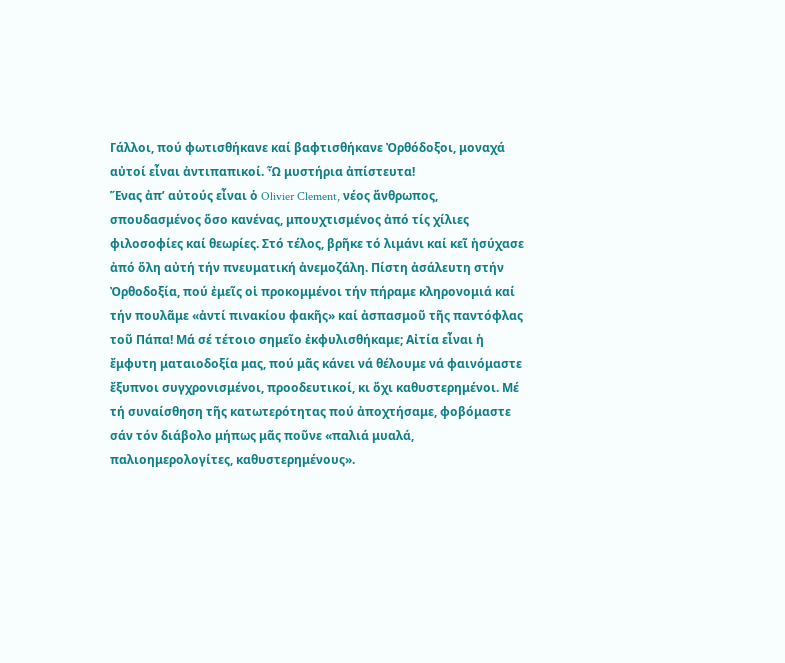Γάλλοι, πού φωτισθήκανε καί βαφτισθήκανε Ὀρθόδοξοι, μοναχά αὐτοί εἶναι ἀντιπαπικοί. Ὦ μυστήρια ἀπίστευτα!
Ἕνας ἀπ’ αὐτούς εἶναι ὁ Olivier Clement, νέος ἄνθρωπος, σπουδασμένος ὅσο κανένας, μπουχτισμένος ἀπό τίς χίλιες φιλοσοφίες καί θεωρίες. Στό τέλος, βρῆκε τό λιμάνι καί κεῖ ἡσύχασε ἀπό ὅλη αὐτή τήν πνευματική ἀνεμοζάλη. Πίστη ἀσάλευτη στήν Ὀρθοδοξία, πού ἐμεῖς οἱ προκομμένοι τήν πήραμε κληρονομιά καί τήν πουλᾶμε «ἀντί πινακίου φακῆς» καί ἀσπασμοῦ τῆς παντόφλας τοῦ Πάπα! Μά σέ τέτοιο σημεῖο ἐκφυλισθήκαμε; Αἰτία εἶναι ἡ ἔμφυτη ματαιοδοξία μας, πού μᾶς κάνει νά θέλουμε νά φαινόμαστε ἔξυπνοι συγχρονισμένοι, προοδευτικοί, κι ὄχι καθυστερημένοι. Μέ τή συναίσθηση τῆς κατωτερότητας πού ἀποχτήσαμε, φοβόμαστε σάν τόν διάβολο μήπως μᾶς ποῦνε «παλιά μυαλά, παλιοημερολογίτες, καθυστερημένους».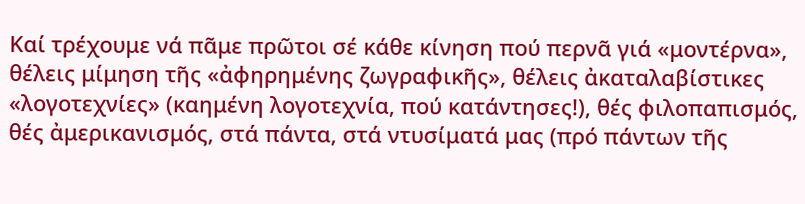Καί τρέχουμε νά πᾶμε πρῶτοι σέ κάθε κίνηση πού περνᾶ γιά «μοντέρνα», θέλεις μίμηση τῆς «ἀφηρημένης ζωγραφικῆς», θέλεις ἀκαταλαβίστικες «λογοτεχνίες» (καημένη λογοτεχνία, πού κατάντησες!), θές φιλοπαπισμός, θές ἀμερικανισμός, στά πάντα, στά ντυσίματά μας (πρό πάντων τῆς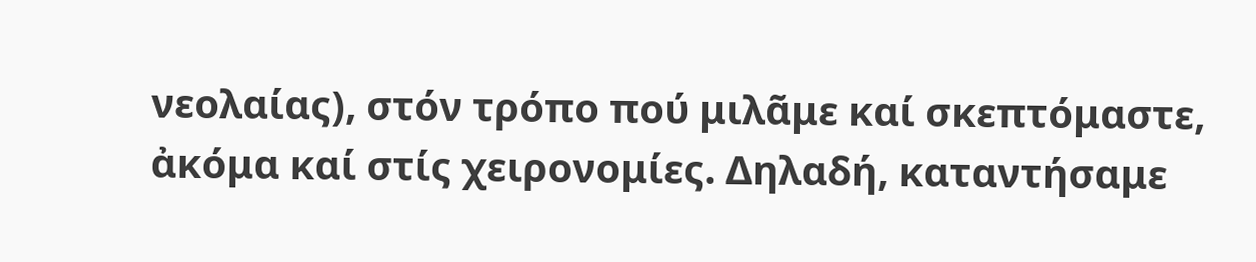νεολαίας), στόν τρόπο πού μιλᾶμε καί σκεπτόμαστε, ἀκόμα καί στίς χειρονομίες. Δηλαδή, καταντήσαμε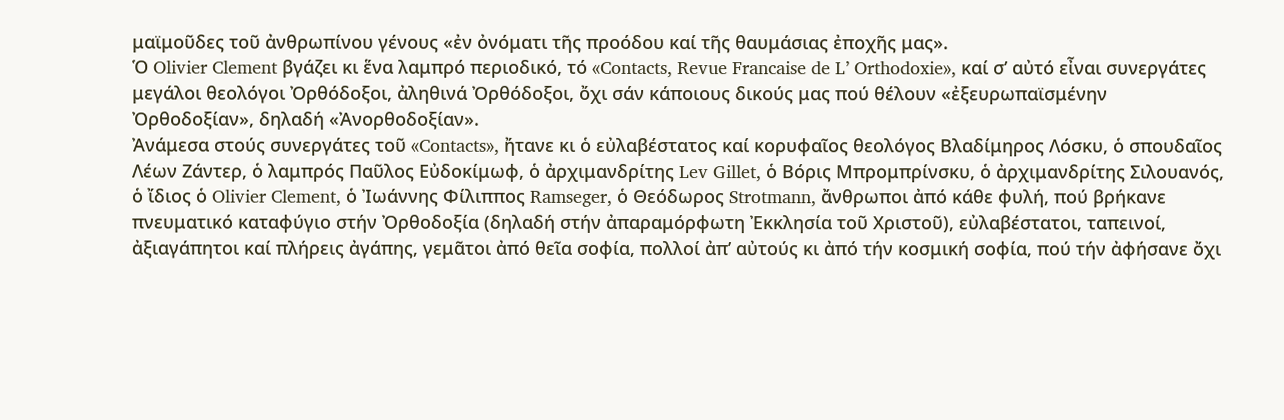μαϊμοῦδες τοῦ ἀνθρωπίνου γένους «ἐν ὀνόματι τῆς προόδου καί τῆς θαυμάσιας ἐποχῆς μας».
Ὁ Olivier Clement βγάζει κι ἕνα λαμπρό περιοδικό, τό «Contacts, Revue Francaise de L’ Orthodoxie», καί σ’ αὐτό εἶναι συνεργάτες μεγάλοι θεολόγοι Ὀρθόδοξοι, ἀληθινά Ὀρθόδοξοι, ὄχι σάν κάποιους δικούς μας πού θέλουν «ἐξευρωπαϊσμένην Ὀρθοδοξίαν», δηλαδή «Ἀνορθοδοξίαν».
Ἀνάμεσα στούς συνεργάτες τοῦ «Contacts», ἤτανε κι ὁ εὐλαβέστατος καί κορυφαῖος θεολόγος Βλαδίμηρος Λόσκυ, ὁ σπουδαῖος Λέων Ζάντερ, ὁ λαμπρός Παῦλος Εὐδοκίμωφ, ὁ ἀρχιμανδρίτης Lev Gillet, ὁ Βόρις Μπρομπρίνσκυ, ὁ ἀρχιμανδρίτης Σιλουανός, ὁ ἴδιος ὁ Olivier Clement, ὁ Ἰωάννης Φίλιππος Ramseger, ὁ Θεόδωρος Strotmann, ἄνθρωποι ἀπό κάθε φυλή, πού βρήκανε πνευματικό καταφύγιο στήν Ὀρθοδοξία (δηλαδή στήν ἀπαραμόρφωτη Ἐκκλησία τοῦ Χριστοῦ), εὐλαβέστατοι, ταπεινοί, ἀξιαγάπητοι καί πλήρεις ἀγάπης, γεμᾶτοι ἀπό θεῖα σοφία, πολλοί ἀπ’ αὐτούς κι ἀπό τήν κοσμική σοφία, πού τήν ἀφήσανε ὄχι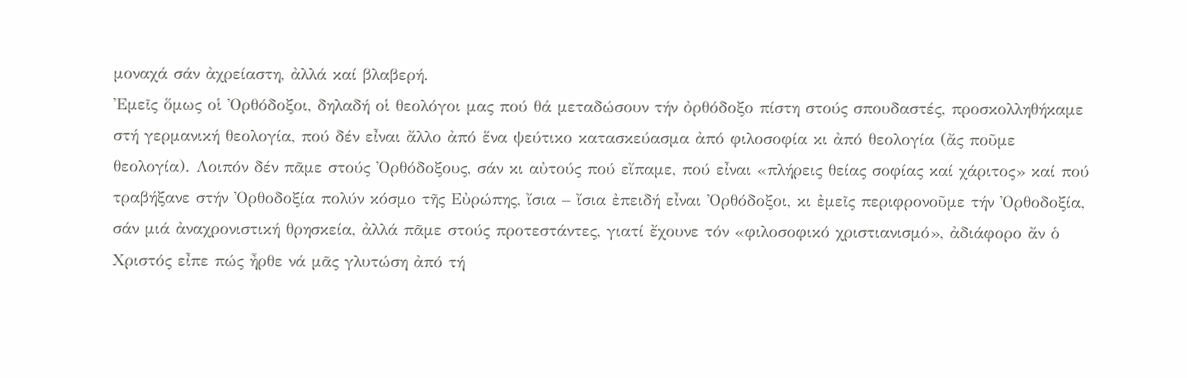μοναχά σάν ἀχρείαστη, ἀλλά καί βλαβερή.
Ἐμεῖς ὅμως οἱ Ὀρθόδοξοι, δηλαδή οἱ θεολόγοι μας πού θά μεταδώσουν τήν ὀρθόδοξο πίστη στούς σπουδαστές, προσκολληθήκαμε στή γερμανική θεολογία, πού δέν εἶναι ἄλλο ἀπό ἕνα ψεύτικο κατασκεύασμα ἀπό φιλοσοφία κι ἀπό θεολογία (ἄς ποῦμε θεολογία). Λοιπόν δέν πᾶμε στούς Ὀρθόδοξους, σάν κι αὐτούς πού εἴπαμε, πού εἶναι «πλήρεις θείας σοφίας καί χάριτος» καί πού τραβήξανε στήν Ὀρθοδοξία πολύν κόσμο τῆς Εὐρώπης, ἴσια – ἴσια ἐπειδή εἶναι Ὀρθόδοξοι, κι ἐμεῖς περιφρονοῦμε τήν Ὀρθοδοξία, σάν μιά ἀναχρονιστική θρησκεία, ἀλλά πᾶμε στούς προτεστάντες, γιατί ἔχουνε τόν «φιλοσοφικό χριστιανισμό», ἀδιάφορο ἄν ὁ Χριστός εἶπε πώς ἦρθε νά μᾶς γλυτώση ἀπό τή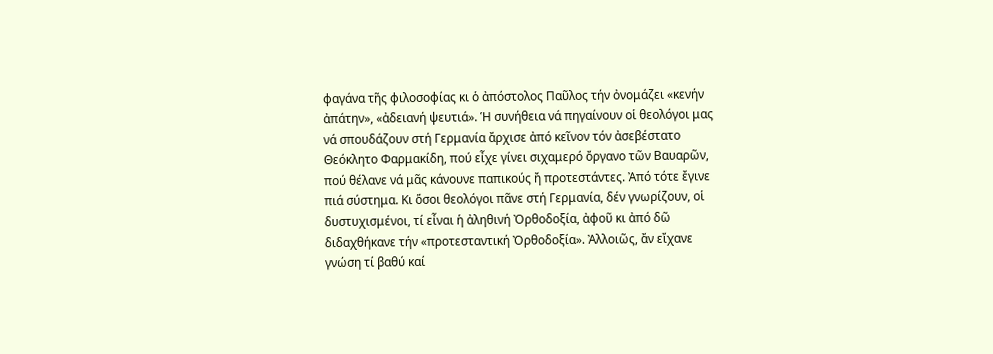φαγάνα τῆς φιλοσοφίας κι ὁ ἀπόστολος Παῦλος τήν ὀνομάζει «κενήν ἀπάτην», «ἀδειανή ψευτιά». Ἡ συνήθεια νά πηγαίνουν οἱ θεολόγοι μας νά σπουδάζουν στή Γερμανία ἄρχισε ἀπό κεῖνον τόν ἀσεβέστατο Θεόκλητο Φαρμακίδη, πού εἶχε γίνει σιχαμερό ὄργανο τῶν Βαυαρῶν, πού θέλανε νά μᾶς κάνουνε παπικούς ἤ προτεστάντες. Ἀπό τότε ἔγινε πιά σύστημα. Κι ὅσοι θεολόγοι πᾶνε στή Γερμανία, δέν γνωρίζουν, οἱ δυστυχισμένοι, τί εἶναι ἡ ἀληθινή Ὀρθοδοξία, ἀφοῦ κι ἀπό δῶ διδαχθήκανε τήν «προτεσταντική Ὀρθοδοξία». Ἀλλοιῶς, ἄν εἴχανε γνώση τί βαθύ καί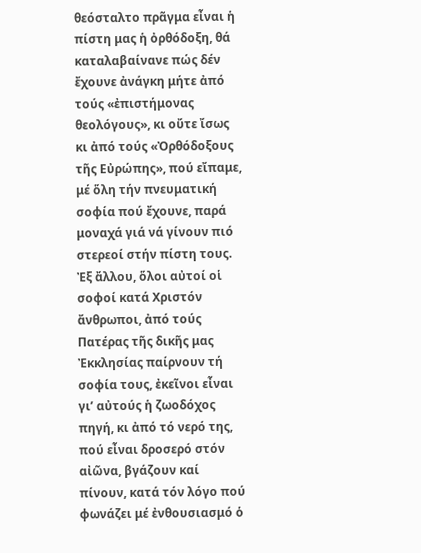θεόσταλτο πρᾶγμα εἶναι ἡ πίστη μας ἡ ὀρθόδοξη, θά καταλαβαίνανε πώς δέν ἔχουνε ἀνάγκη μήτε ἀπό τούς «ἐπιστήμονας θεολόγους», κι οὔτε ἴσως κι ἀπό τούς «Ὀρθόδοξους τῆς Εὐρώπης», πού εἴπαμε, μέ ὅλη τήν πνευματική σοφία πού ἔχουνε, παρά μοναχά γιά νά γίνουν πιό στερεοί στήν πίστη τους. Ἐξ ἄλλου, ὅλοι αὐτοί οἱ σοφοί κατά Χριστόν ἄνθρωποι, ἀπό τούς Πατέρας τῆς δικῆς μας Ἐκκλησίας παίρνουν τή σοφία τους, ἐκεῖνοι εἶναι γι’ αὐτούς ἡ ζωοδόχος πηγή, κι ἀπό τό νερό της, πού εἶναι δροσερό στόν αἰῶνα, βγάζουν καί πίνουν, κατά τόν λόγο πού φωνάζει μέ ἐνθουσιασμό ὁ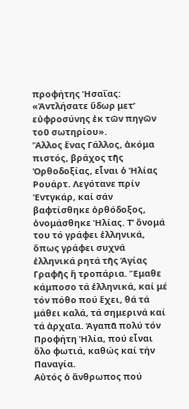προφήτης Ἡσαΐας: «Ἀντλήσατε ὕδωρ μετ’ εὐφροσύνης ἐκ τῶν πηγῶν τοῦ σωτηρίου».
Ἄλλος ἕνας Γάλλος, ἀκόμα πιστός, βράχος τῆς Ὀρθοδοξίας, εἶναι ὁ Ἠλίας Ρουάρτ. Λεγότανε πρίν Ἐντγκάρ, καί σάν βαφτίσθηκε ὀρθόδοξος, ὀνομάσθηκε Ἠλίας. Τ’ ὄνομά του τό γράφει ἑλληνικά, ὅπως γράφει συχνά ἑλληνικά ρητά τῆς Ἁγίας Γραφῆς ἤ τροπάρια. Ἔμαθε κάμποσο τά ἑλληνικά, καί μέ τόν πόθο πού ἔχει, θά τά μάθει καλά, τά σημερινά καί τά ἀρχαῖα. Ἀγαπᾶ πολύ τόν Προφήτη Ἠλία, πού εἶναι ὅλο φωτιά, καθώς καί τήν Παναγία.
Αὐτός ὁ ἄνθρωπος πού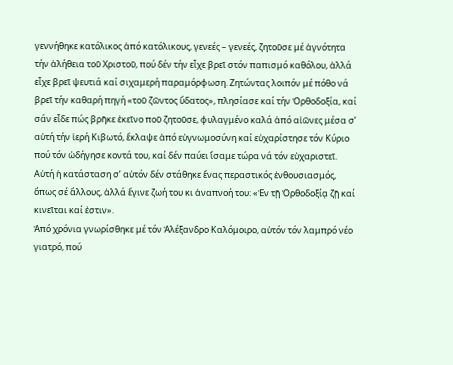γεννήθηκε κατόλικος ἀπό κατόλικους, γενεές – γενεές, ζητοῦσε μέ ἁγνότητα τήν ἀλήθεια τοῦ Χριστοῦ, πού δέν τήν εἶχε βρεῖ στόν παπισμό καθόλου, ἀλλά εἶχε βρεῖ ψευτιά καί σιχαμερή παραμόρφωση. Ζητώντας λοιπόν μέ πόθο νά βρεῖ τήν καθαρή πηγή «τοῦ ζῶντος ὕδατος», πλησίασε καί τήν Ὀρθοδοξία, καί σάν εἶδε πώς βρῆκε ἐκεῖνο ποῦ ζητοῦσε, φυλαγμένο καλά ἀπό αἰῶνες μέσα σ’ αὐτή τήν ἱερή Κιβωτό, ἔκλαψε ἀπό εὐγνωμοσύνη καί εὐχαρίστησε τόν Κύριο πού τόν ὡδήγησε κοντά του, καί δέν παύει ἴσαμε τώρα νά τόν εὐχαριστεῖ. Αὐτή ἡ κατάσταση σ’ αὐτόν δέν στάθηκε ἕνας περαστικός ἐνθουσιασμός, ὅπως σέ ἄλλους, ἀλλά ἔγινε ζωή του κι ἀναπνοή του: «Ἐν τῇ Ὀρθοδοξίᾳ ζῇ καί κινεῖται καί ἐστιν».
Ἀπό χρόνια γνωρίσθηκε μέ τόν Ἀλέξανδρο Καλόμοιρο, αὐτόν τόν λαμπρό νέο γιατρό, πού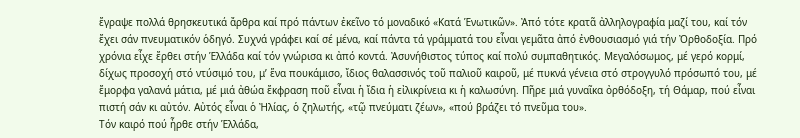ἔγραψε πολλά θρησκευτικά ἄρθρα καί πρό πάντων ἐκεῖνο τό μοναδικό «Κατά Ἑνωτικῶν». Ἀπό τότε κρατᾶ ἀλληλογραφία μαζί του, καί τόν ἔχει σάν πνευματικόν ὁδηγό. Συχνά γράφει καί σέ μένα, καί πάντα τά γράμματά του εἶναι γεμᾶτα ἀπό ἐνθουσιασμό γιά τήν Ὀρθοδοξία. Πρό χρόνια εἶχε ἔρθει στήν Ἑλλάδα καί τόν γνώρισα κι ἀπό κοντά. Ἀσυνήθιστος τύπος καί πολύ συμπαθητικός. Μεγαλόσωμος, μέ γερό κορμί, δίχως προσοχή στό ντύσιμό του, μ’ ἕνα πουκάμισο, ἴδιος θαλασσινός τοῦ παλιοῦ καιροῦ, μέ πυκνά γένεια στό στρογγυλό πρόσωπό του, μέ ἔμορφα γαλανά μάτια, μέ μιά ἀθώα ἔκφραση ποῦ εἶναι ἡ ἴδια ἡ εἰλικρίνεια κι ἡ καλωσύνη. Πῆρε μιά γυναῖκα ὀρθόδοξη, τή Θάμαρ, πού εἶναι πιστή σάν κι αὐτόν. Αὐτός εἶναι ὁ Ἠλίας, ὁ ζηλωτής, «τῷ πνεύματι ζέων», «πού βράζει τό πνεῦμα του».
Τόν καιρό πού ἦρθε στήν Ἑλλάδα,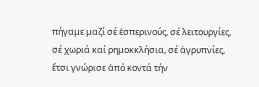πήγαμε μαζί σέ ἑσπερινούς, σέ λειτουργίες, σέ χωριά καί ρημοκκλήσια, σέ ἀγρυπνίες, ἔτσι γνώρισε ἀπό κοντά τήν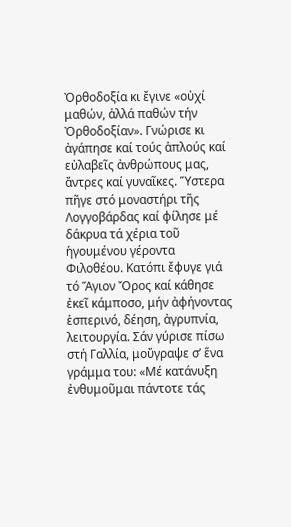Ὀρθοδοξία κι ἔγινε «οὐχί μαθών, ἀλλά παθών τήν Ὀρθοδοξίαν». Γνώρισε κι ἀγάπησε καί τούς ἁπλούς καί εὐλαβεῖς ἀνθρώπους μας, ἄντρες καί γυναῖκες. Ὕστερα πῆγε στό μοναστήρι τῆς Λογγοβάρδας καί φίλησε μέ δάκρυα τά χέρια τοῦ ἡγουμένου γέροντα Φιλοθέου. Κατόπι ἔφυγε γιά τό Ἅγιον Ὄρος καί κάθησε ἐκεῖ κάμποσο, μήν ἀφήνοντας ἑσπερινό, δέηση, ἀγρυπνία, λειτουργία. Σάν γύρισε πίσω στή Γαλλία, μοὔγραψε σ’ ἕνα γράμμα του: «Μέ κατάνυξη ἐνθυμοῦμαι πάντοτε τάς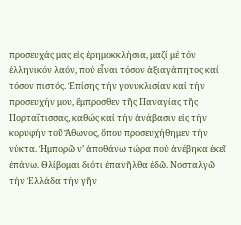προσευχάς μας εἰς ἐρημοκκλήσια, μαζί μέ τόν ἑλληνικόν λαόν, πού εἶναι τόσον ἀξιαγάπητος καί τόσον πιστός. Ἐπίσης τήν γονυκλισίαν καί τήν προσευχήν μου, ἔμπροσθεν τῆς Παναγίας τῆς Πορταΐτισσας, καθώς καί τήν ἀνάβασιν εἰς τήν κορυφήν τοῦ Ἄθωνος, ὅπου προσευχήθημεν τήν νύκτα. Ἠμπορῶ ν’ ἀποθάνω τώρα πού ἀνέβηκα ἐκεῖ ἐπάνω. Θλίβομαι διότι ἐπανῆλθα ἐδῶ. Νοσταλγῶ τήν Ἑλλάδα τήν γῆν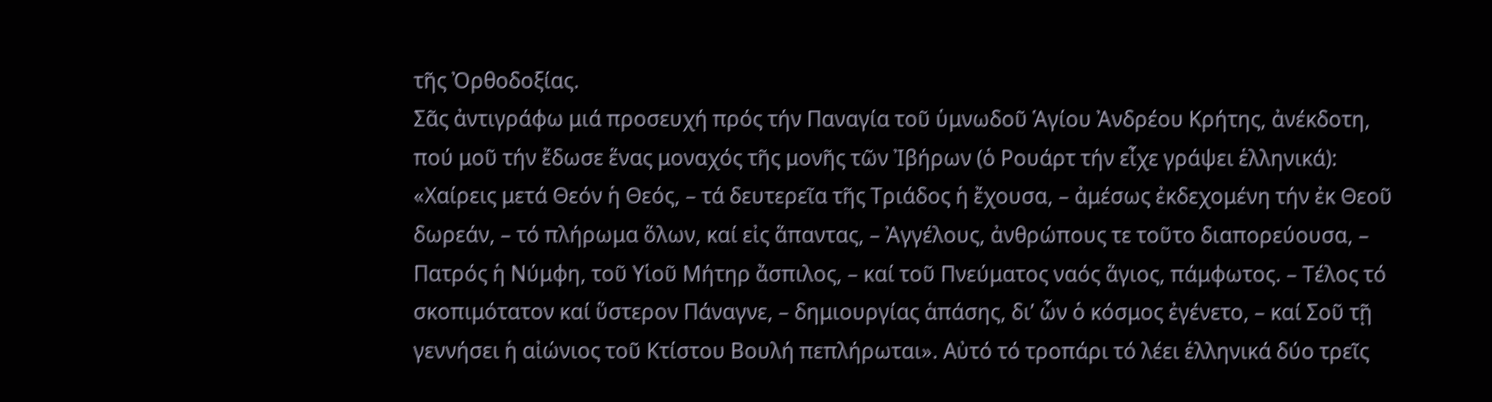τῆς Ὀρθοδοξίας.
Σᾶς ἀντιγράφω μιά προσευχή πρός τήν Παναγία τοῦ ὑμνωδοῦ Ἁγίου Ἀνδρέου Κρήτης, ἀνέκδοτη, πού μοῦ τήν ἔδωσε ἕνας μοναχός τῆς μονῆς τῶν Ἰβήρων (ὁ Ρουάρτ τήν εἶχε γράψει ἑλληνικά): «Χαίρεις μετά Θεόν ἡ Θεός, – τά δευτερεῖα τῆς Τριάδος ἡ ἔχουσα, – ἀμέσως ἐκδεχομένη τήν ἐκ Θεοῦ δωρεάν, – τό πλήρωμα ὅλων, καί εἰς ἅπαντας, – Ἀγγέλους, ἀνθρώπους τε τοῦτο διαπορεύουσα, – Πατρός ἡ Νύμφη, τοῦ Υἱοῦ Μήτηρ ἄσπιλος, – καί τοῦ Πνεύματος ναός ἅγιος, πάμφωτος. – Τέλος τό σκοπιμότατον καί ὕστερον Πάναγνε, – δημιουργίας ἁπάσης, δι’ ὧν ὁ κόσμος ἐγένετο, – καί Σοῦ τῇ γεννήσει ἡ αἰώνιος τοῦ Κτίστου Βουλή πεπλήρωται». Αὐτό τό τροπάρι τό λέει ἑλληνικά δύο τρεῖς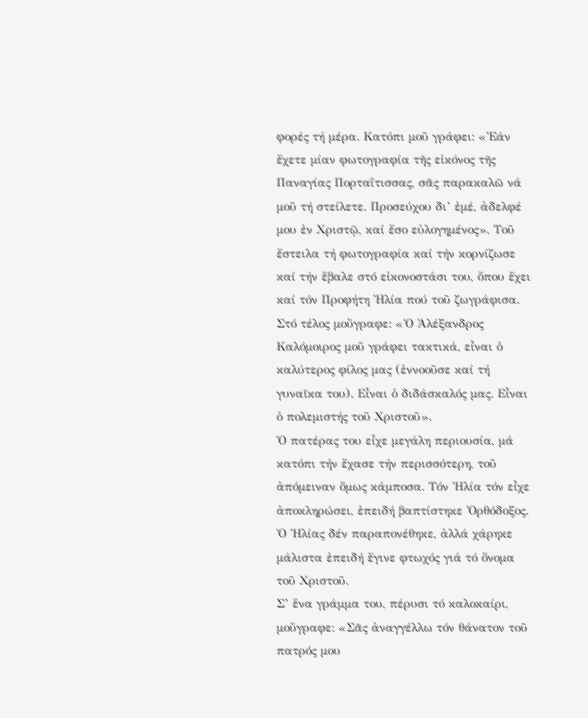φορές τή μέρα. Κατόπι μοῦ γράφει: «Ἐάν ἔχετε μίαν φωτογραφία τῆς εἰκόνος τῆς Παναγίας Πορταΐτισσας, σᾶς παρακαλῶ νά μοῦ τή στείλετε. Προσεύχου δι’ ἐμέ, ἀδελφέ μου ἐν Χριστῷ, καί ἔσο εὐλογημένος». Τοῦ ἔστειλα τή φωτογραφία καί τήν κορνίζωσε καί τήν ἔβαλε στό εἰκονοστάσι του, ὅπου ἔχει καί τόν Προφήτη Ἠλία πού τοῦ ζωγράφισα. Στό τέλος μοὔγραφε: «Ὁ Ἀλέξανδρος Καλόμοιρος μοῦ γράφει τακτικά, εἶναι ὁ καλύτερος φίλος μας (ἐννοοῦσε καί τή γυναῖκα του). Εἶναι ὁ διδάσκαλός μας. Εἶναι ὁ πολεμιστής τοῦ Χριστοῦ».
Ὁ πατέρας του εἶχε μεγάλη περιουσία, μά κατόπι τήν ἔχασε τήν περισσότερη, τοῦ ἀπόμειναν ὅμως κάμποσα. Τόν Ἠλία τόν εἶχε ἀποκληρώσει, ἐπειδή βαπτίστηκε Ὀρθόδοξος. Ὁ Ἠλίας δέν παραπονέθηκε, ἀλλά χάρηκε μάλιστα ἐπειδή ἔγινε φτωχός γιά τό ὄνομα τοῦ Χριστοῦ.
Σ’ ἕνα γράμμα του, πέρυσι τό καλοκαίρι, μοὔγραφε: «Σᾶς ἀναγγέλλω τόν θάνατον τοῦ πατρός μου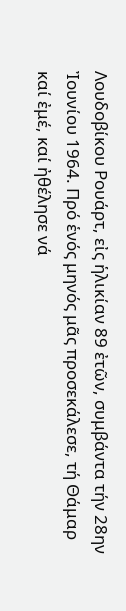Λουδοβίκου Ρουάρτ, εἰς ἡλικίαν 89 ἐτῶν, συμβάντα τήν 28ην Ἰουνίου 1964. Πρό ἑνός μηνός μᾶς προσεκάλεσε, τή Θάμαρ καί ἐμέ, καί ἠθέλησε νά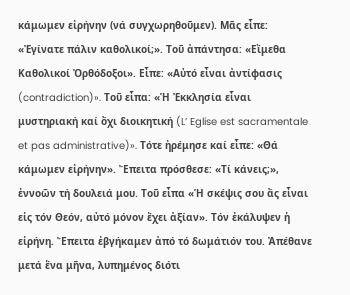κάμωμεν εἰρήνην (νά συγχωρηθοῦμεν). Μᾶς εἶπε: «Ἐγίνατε πάλιν καθολικοί;». Τοῦ ἀπάντησα: «Εἴμεθα Καθολικοί Ὀρθόδοξοι». Εἶπε: «Αὐτό εἶναι ἀντίφασις (contradiction)». Τοῦ εἶπα: «Ἡ Ἐκκλησία εἶναι μυστηριακή καί ὄχι διοικητική (L’ Eglise est sacramentale et pas administrative)». Τότε ἠρέμησε καί εἶπε: «Θά κάμωμεν εἰρήνην». Ἔπειτα πρόσθεσε: «Τί κάνεις;», ἐννοῶν τή δουλειά μου. Τοῦ εἶπα «Ἡ σκέψις σου ἄς εἶναι εἰς τόν Θεόν, αὐτό μόνον ἔχει ἀξίαν». Τόν ἐκάλυψεν ἡ εἰρήνη. Ἔπειτα ἐβγήκαμεν ἀπό τό δωμάτιόν του. Ἀπέθανε μετά ἕνα μῆνα, λυπημένος διότι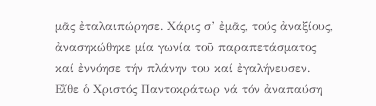μᾶς ἐταλαιπώρησε. Χάρις σ’ ἐμᾶς, τούς ἀναξίους, ἀνασηκώθηκε μία γωνία τοῦ παραπετάσματος καί ἐννόησε τήν πλάνην του καί ἐγαλήνευσεν. Εἴθε ὁ Χριστός Παντοκράτωρ νά τόν ἀναπαύση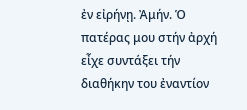ἐν εἰρήνῃ. Ἀμήν. Ὁ πατέρας μου στήν ἀρχή εἶχε συντάξει τήν διαθήκην του ἐναντίον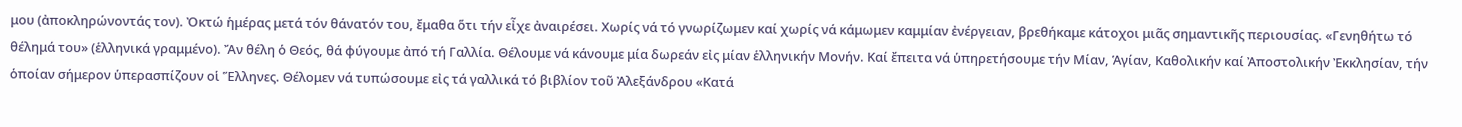μου (ἀποκληρώνοντάς τον). Ὀκτώ ἡμέρας μετά τόν θάνατόν του, ἔμαθα ὅτι τήν εἶχε ἀναιρέσει. Χωρίς νά τό γνωρίζωμεν καί χωρίς νά κάμωμεν καμμίαν ἐνέργειαν, βρεθήκαμε κάτοχοι μιᾶς σημαντικῆς περιουσίας. «Γενηθήτω τό θέλημά του» (ἑλληνικά γραμμένο). Ἄν θέλη ὁ Θεός, θά φύγουμε ἀπό τή Γαλλία. Θέλουμε νά κάνουμε μία δωρεάν εἰς μίαν ἑλληνικήν Μονήν. Καί ἔπειτα νά ὑπηρετήσουμε τήν Μίαν, Ἁγίαν, Καθολικήν καί Ἀποστολικήν Ἐκκλησίαν, τήν ὁποίαν σήμερον ὑπερασπίζουν οἱ Ἕλληνες. Θέλομεν νά τυπώσουμε εἰς τά γαλλικά τό βιβλίον τοῦ Ἀλεξάνδρου «Κατά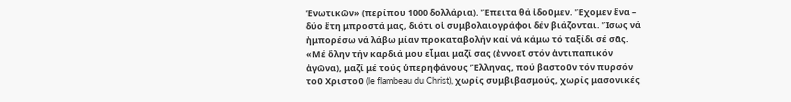Ἑνωτικῶν» (περίπου 1000 δολλάρια). Ἔπειτα θά ἰδοῦμεν. Ἔχομεν ἕνα – δύο ἔτη μπροστά μας, διότι οἱ συμβολαιογράφοι δέν βιάζονται. Ἴσως νά ἠμπορέσω νά λάβω μίαν προκαταβολήν καί νά κάμω τό ταξίδι σέ σᾶς.
«Μέ ὅλην τήν καρδιά μου εἶμαι μαζί σας (ἐννοεῖ στόν ἀντιπαπικόν ἀγῶνα), μαζί μέ τούς ὑπερηφάνους Ἕλληνας, πού βαστοῦν τόν πυρσόν τοῦ Χριστοῦ (le flambeau du Christ), χωρίς συμβιβασμούς, χωρίς μασονικές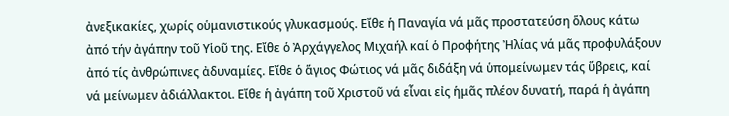ἀνεξικακίες, χωρίς οὑμανιστικούς γλυκασμούς. Εἴθε ἡ Παναγία νά μᾶς προστατεύση ὅλους κάτω ἀπό τήν ἀγάπην τοῦ Υἱοῦ της. Εἴθε ὁ Ἀρχάγγελος Μιχαήλ καί ὁ Προφήτης Ἠλίας νά μᾶς προφυλάξουν ἀπό τίς ἀνθρώπινες ἀδυναμίες. Εἴθε ὁ ἅγιος Φώτιος νά μᾶς διδάξη νά ὑπομείνωμεν τάς ὕβρεις, καί νά μείνωμεν ἀδιάλλακτοι. Εἴθε ἡ ἀγάπη τοῦ Χριστοῦ νά εἶναι εἰς ἡμᾶς πλέον δυνατή, παρά ἡ ἀγάπη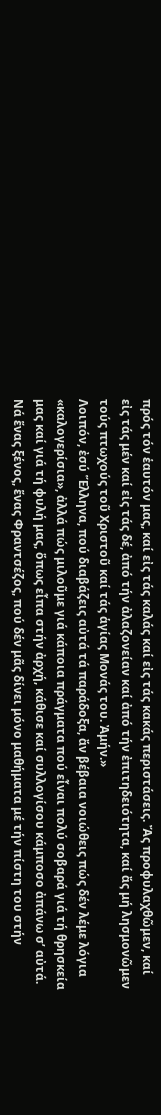πρός τόν ἑαυτόν μας, καί εἰς τάς καλάς καί εἰς τάς κακάς περιστάσεις. Ἄς προφυλαχθῶμεν, καί εἰς τάς μέν καί εἰς τάς δέ, ἀπό τήν ἀλαζονείαν καί ἀπό τήν ἐπιτηδειότητα, καί ἄς μή λησμονῶμεν τούς πτωχούς τοῦ Χριστοῦ καί τάς ἁγίας Μονάς του. Ἀμήν.»
Λοιπόν, ἐσύ Ἕλληνα, πού διαβάζεις αὐτά τά παράδοξα, ἄν βέβαια νοιώθεις πώς δέν λέμε λόγια «καλογερίσια», ἀλλά πώς μιλοῦμε γιά κάποια πράγματα πού εἶναι πολύ σοβαρά γιά τή θρησκεία μας καί γιά τή φυλή μας, ὅπως εἶπα στήν ἀρχή, κάθισε καί συλλογίσου κάμποσο ἀπάνω σ’ αὐτά.
Νά ἕνας ξένος, ἕνας Φραντσέζος, πού δέν μᾶς δίνει μόνο μαθήματα μέ τήν πίστη του στήν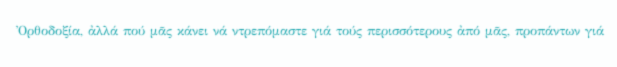Ὀρθοδοξία, ἀλλά πού μᾶς κάνει νά ντρεπόμαστε γιά τούς περισσότερους ἀπό μᾶς, προπάντων γιά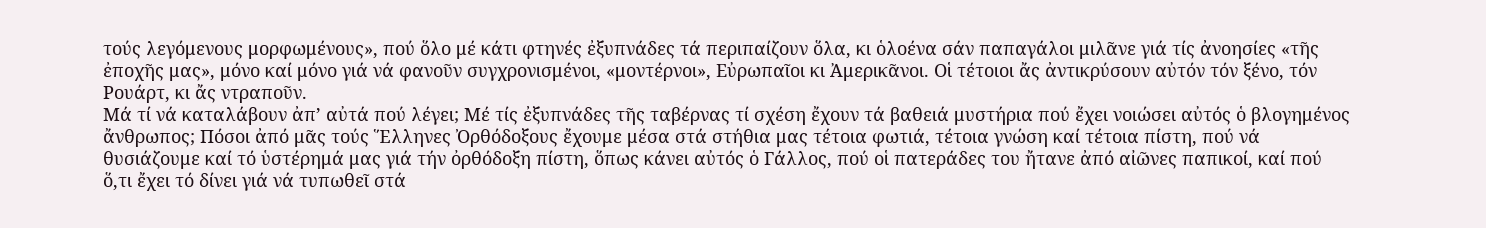τούς λεγόμενους μορφωμένους», πού ὅλο μέ κάτι φτηνές ἐξυπνάδες τά περιπαίζουν ὅλα, κι ὁλοένα σάν παπαγάλοι μιλᾶνε γιά τίς ἀνοησίες «τῆς ἐποχῆς μας», μόνο καί μόνο γιά νά φανοῦν συγχρονισμένοι, «μοντέρνοι», Εὐρωπαῖοι κι Ἀμερικᾶνοι. Οἱ τέτοιοι ἄς ἀντικρύσουν αὐτόν τόν ξένο, τόν Ρουάρτ, κι ἄς ντραποῦν.
Μά τί νά καταλάβουν ἀπ’ αὐτά πού λέγει; Μέ τίς ἐξυπνάδες τῆς ταβέρνας τί σχέση ἔχουν τά βαθειά μυστήρια πού ἔχει νοιώσει αὐτός ὁ βλογημένος ἄνθρωπος; Πόσοι ἀπό μᾶς τούς Ἕλληνες Ὀρθόδοξους ἔχουμε μέσα στά στήθια μας τέτοια φωτιά, τέτοια γνώση καί τέτοια πίστη, πού νά θυσιάζουμε καί τό ὑστέρημά μας γιά τήν ὀρθόδοξη πίστη, ὅπως κάνει αὐτός ὁ Γάλλος, πού οἱ πατεράδες του ἤτανε ἀπό αἰῶνες παπικοί, καί πού ὅ,τι ἔχει τό δίνει γιά νά τυπωθεῖ στά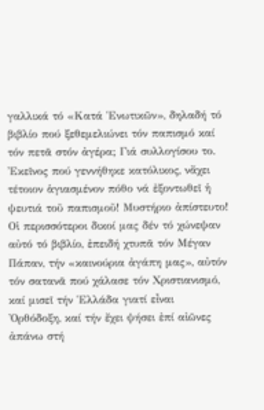γαλλικά τό «Κατά Ἑνωτικῶν», δηλαδή τό βιβλίο πού ξεθεμελιώνει τόν παπισμό καί τόν πετᾶ στόν ἀγέρα; Γιά συλλογίσου το. Ἐκεῖνος πού γεννήθηκε κατόλικος, νἄχει τέτοιον ἁγιασμένον πόθο νά ἐξοντωθεῖ ἡ ψευτιά τοῦ παπισμοῦ! Μυστήριο ἀπίστευτο! Οἱ περισσότεροι δικοί μας δέν τό χώνεψαν αὐτό τό βιβλίο, ἐπειδή χτυπᾶ τόν Μέγαν Πάπαν, τήν «καινούρια ἀγάπη μας», αὐτόν τόν σατανᾶ πού χάλασε τόν Χριστιανισμό, καί μισεῖ τήν Ἑλλάδα γιατί εἶναι Ὀρθόδοξη, καί τήν ἔχει ψήσει ἐπί αἰῶνες ἀπάνω στή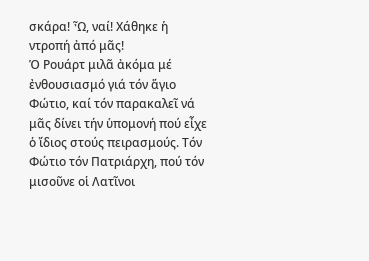σκάρα! Ὦ, ναί! Χάθηκε ἡ ντροπή ἀπό μᾶς!
Ὁ Ρουάρτ μιλᾶ ἀκόμα μέ ἐνθουσιασμό γιά τόν ἅγιο Φώτιο, καί τόν παρακαλεῖ νά μᾶς δίνει τήν ὑπομονή πού εἶχε ὁ ἴδιος στούς πειρασμούς. Τόν Φώτιο τόν Πατριάρχη, πού τόν μισοῦνε οἱ Λατῖνοι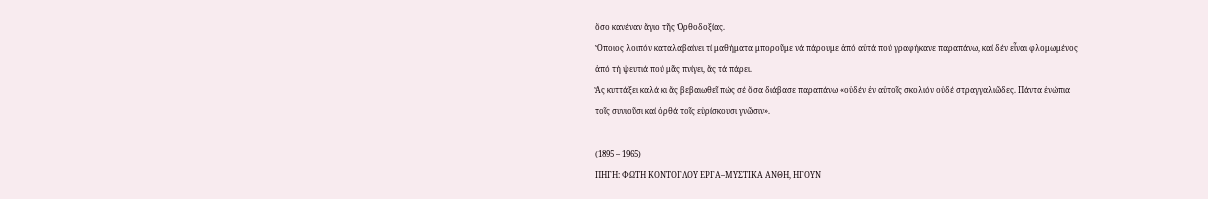ὅσο κανέναν ἅγιο τῆς Ὀρθοδοξίας.
Ὅποιος λοιπόν καταλαβαίνει τί μαθήματα μποροῦμε νά πάρουμε ἀπό αὐτά πού γραφήκανε παραπάνω, καί δέν εἶναι φλομωμένος ἀπό τή ψευτιά πού μᾶς πνίγει, ἄς τά πάρει.
Ἄς κυττάξει καλά κι ἄς βεβαιωθεῖ πώς σέ ὅσα διάβασε παραπάνω «οὐδέν ἐν αὐτοῖς σκολιόν οὐδέ στραγγαλιῶδες. Πάντα ἐνώπια τοῖς συνιοῦσι καί ὀρθά τοῖς εὑρίσκουσι γνῶσιν».

(1895 – 1965)
ΠΗΓΗ: ΦΩΤΗ ΚΟΝΤΟΓΛΟΥ ΕΡΓΑ–ΜΥΣΤΙΚΑ ΑΝΘΗ, ΗΓΟΥΝ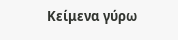Κείμενα γύρω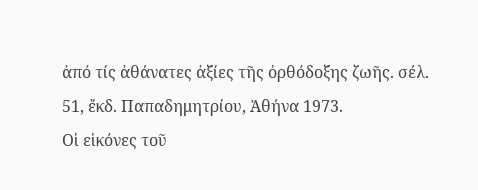ἀπό τίς ἀθάνατες ἀξίες τῆς ὀρθόδοξης ζωῆς. σέλ. 51, ἔκδ. Παπαδημητρίου, Ἀθήνα 1973.
Οἱ εἱκόνες τοῦ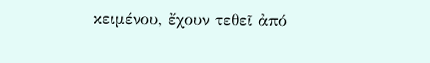κειμένου, ἔχουν τεθεῖ ἀπό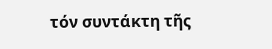τόν συντάκτη τῆς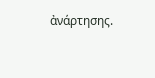ἀνάρτησης.